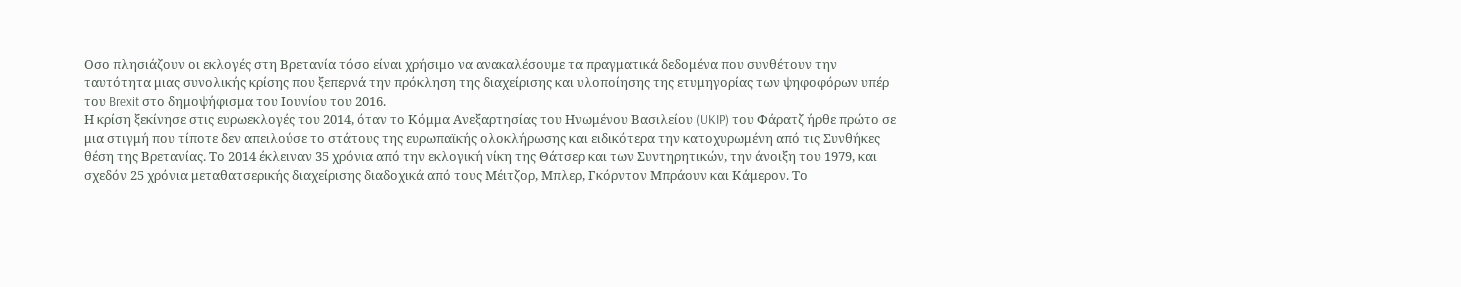Οσο πλησιάζουν οι εκλογές στη Βρετανία τόσο είναι χρήσιμο να ανακαλέσουμε τα πραγματικά δεδομένα που συνθέτουν την ταυτότητα μιας συνολικής κρίσης που ξεπερνά την πρόκληση της διαχείρισης και υλοποίησης της ετυμηγορίας των ψηφοφόρων υπέρ του Brexit στο δημοψήφισμα του Ιουνίου του 2016.
Η κρίση ξεκίνησε στις ευρωεκλογές του 2014, όταν το Κόμμα Ανεξαρτησίας του Ηνωμένου Βασιλείου (UKIP) του Φάρατζ ήρθε πρώτο σε μια στιγμή που τίποτε δεν απειλούσε το στάτους της ευρωπαϊκής ολοκλήρωσης και ειδικότερα την κατοχυρωμένη από τις Συνθήκες θέση της Βρετανίας. Το 2014 έκλειναν 35 χρόνια από την εκλογική νίκη της Θάτσερ και των Συντηρητικών, την άνοιξη του 1979, και σχεδόν 25 χρόνια μεταθατσερικής διαχείρισης διαδοχικά από τους Μέιτζορ, Μπλερ, Γκόρντον Μπράουν και Κάμερον. Το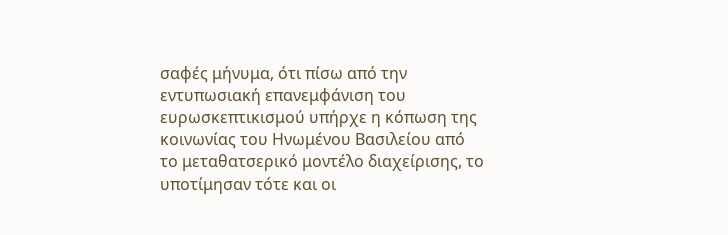σαφές μήνυμα, ότι πίσω από την εντυπωσιακή επανεμφάνιση του ευρωσκεπτικισμού υπήρχε η κόπωση της κοινωνίας του Ηνωμένου Βασιλείου από το μεταθατσερικό μοντέλο διαχείρισης, το υποτίμησαν τότε και οι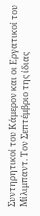Συντηρητικοί του Κάμερον και οι Εργατικοί του Μίλιμπαντ. Τον Σεπτέμβριο της ίδιας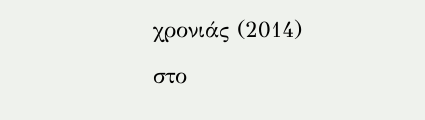χρονιάς (2014) στο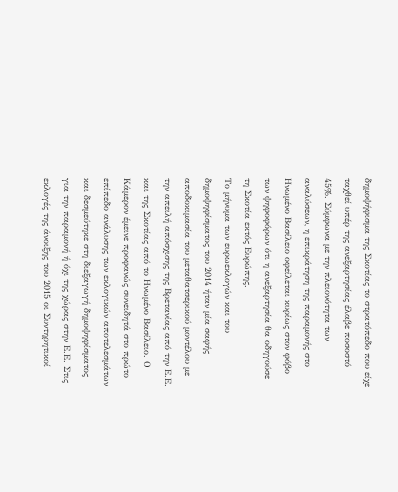δημοψήφισμα της Σκοτίας το στρατόπεδο που είχε ταχθεί υπέρ της ανεξαρτησίας έλαβε ποσοστό 45%. Σύμφωνα με την πλειονότητα των αναλύσεων, η επικράτηση της παραμονής στο Ηνωμένο Βασίλειο οφείλεται κυρίως στον φόβο των ψηφοφόρων ότι η ανεξαρτησία θα οδηγούσε τη Σκοτία εκτός Ευρώπης.
Το μήνυμα των ευρωεκλογών και του δημοψηφίσματος του 2014 ήταν μία σαφής αποδοκιμασία του μεταθατσερικού μοντέλου με την απειλή απόσχισης της Βρετανίας από την Ε.Ε. και της Σκοτίας από το Ηνωμένο Βασίλειο. Ο Κάμερον έμεινε προφανώς συνειδητά στο πρώτο επίπεδο ανάλυσης των εκλογικών αποτελεσμάτων και δεσμεύτηκε στη διεξαγωγή δημοψηφίσματος για την παραμονή ή όχι της χώρας στην Ε.Ε. Στις εκλογές της άνοιξης του 2015 οι Συντηρητικοί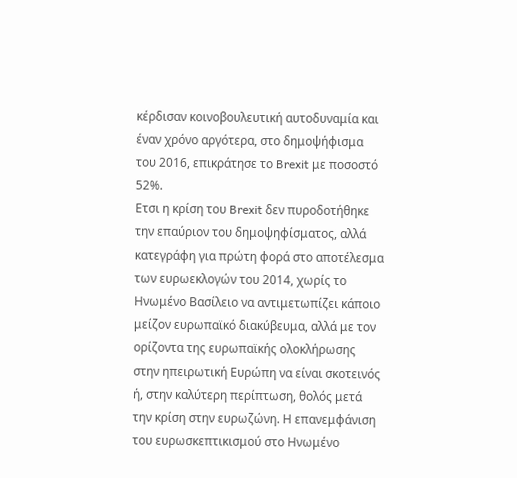κέρδισαν κοινοβουλευτική αυτοδυναμία και έναν χρόνο αργότερα, στο δημοψήφισμα του 2016, επικράτησε το Brexit με ποσοστό 52%.
Ετσι η κρίση του Brexit δεν πυροδοτήθηκε την επαύριον του δημοψηφίσματος, αλλά κατεγράφη για πρώτη φορά στο αποτέλεσμα των ευρωεκλογών του 2014, χωρίς το Ηνωμένο Βασίλειο να αντιμετωπίζει κάποιο μείζον ευρωπαϊκό διακύβευμα, αλλά με τον ορίζοντα της ευρωπαϊκής ολοκλήρωσης στην ηπειρωτική Ευρώπη να είναι σκοτεινός ή, στην καλύτερη περίπτωση, θολός μετά την κρίση στην ευρωζώνη. Η επανεμφάνιση του ευρωσκεπτικισμού στο Ηνωμένο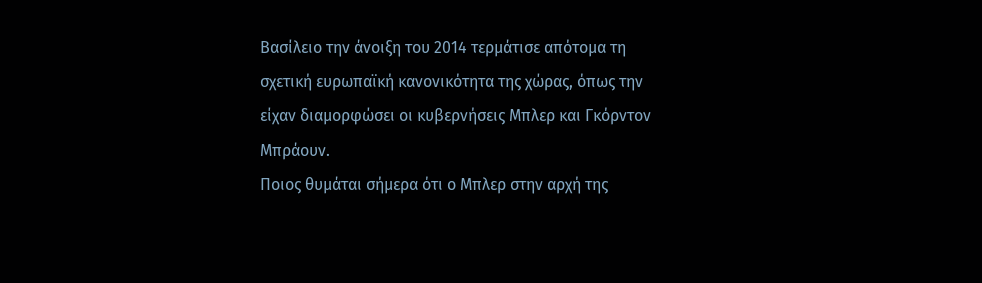Βασίλειο την άνοιξη του 2014 τερμάτισε απότομα τη σχετική ευρωπαϊκή κανονικότητα της χώρας, όπως την είχαν διαμορφώσει οι κυβερνήσεις Μπλερ και Γκόρντον Μπράουν.
Ποιος θυμάται σήμερα ότι ο Μπλερ στην αρχή της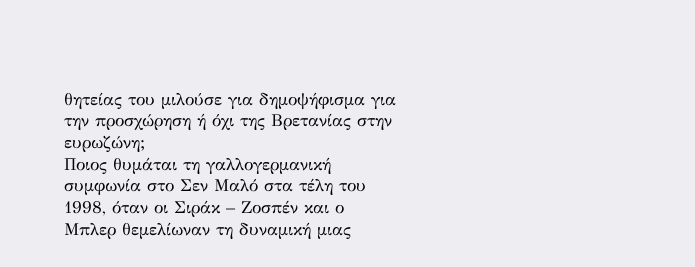θητείας του μιλούσε για δημοψήφισμα για την προσχώρηση ή όχι της Βρετανίας στην ευρωζώνη;
Ποιος θυμάται τη γαλλογερμανική συμφωνία στο Σεν Μαλό στα τέλη του 1998, όταν οι Σιράκ – Ζοσπέν και ο Μπλερ θεμελίωναν τη δυναμική μιας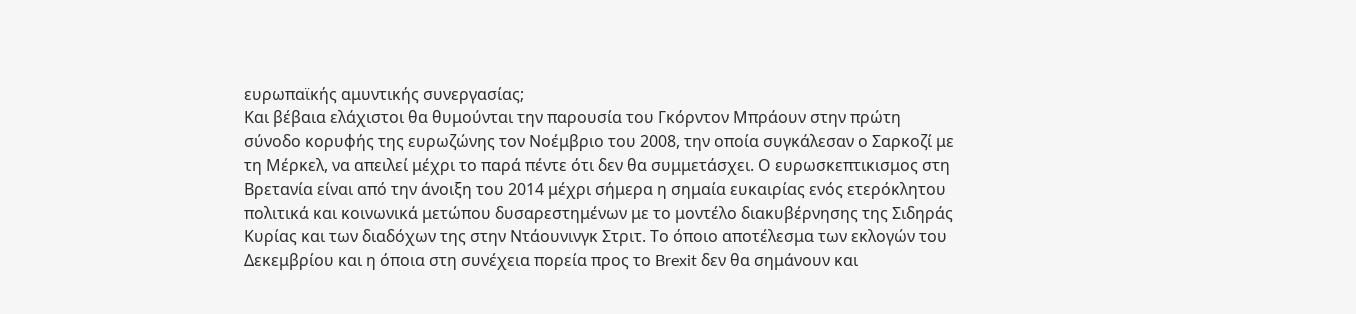ευρωπαϊκής αμυντικής συνεργασίας;
Και βέβαια ελάχιστοι θα θυμούνται την παρουσία του Γκόρντον Μπράουν στην πρώτη σύνοδο κορυφής της ευρωζώνης τον Νοέμβριο του 2008, την οποία συγκάλεσαν ο Σαρκοζί με τη Μέρκελ, να απειλεί μέχρι το παρά πέντε ότι δεν θα συμμετάσχει. Ο ευρωσκεπτικισμος στη Βρετανία είναι από την άνοιξη του 2014 μέχρι σήμερα η σημαία ευκαιρίας ενός ετερόκλητου πολιτικά και κοινωνικά μετώπου δυσαρεστημένων με το μοντέλο διακυβέρνησης της Σιδηράς Κυρίας και των διαδόχων της στην Ντάουνινγκ Στριτ. Το όποιο αποτέλεσμα των εκλογών του Δεκεμβρίου και η όποια στη συνέχεια πορεία προς το Brexit δεν θα σημάνουν και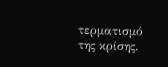τερματισμό της κρίσης.